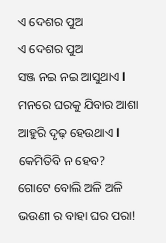ଏ ଦେଶର ପୁଅ
ଏ ଦେଶର ପୁଅ
ସଞ୍ଜ ନଇ ନଇ ଆସୁଥାଏ l ମନରେ ଘରକୁ ଯିବାର ଆଶା ଆହୁରି ଦୃଢ଼ ହେଉଥାଏ l କେମିତିବି ନ ହେବ? ଗୋଟେ ବୋଲି ଅଳି ଅଳି ଭଉଣୀ ର ବାହା ଘର ପରା!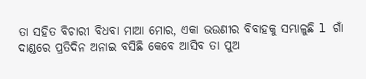ତା ସହିତ ବିଚାରୀ ବିଧବା ମାଆ ମୋର, ଏକା ଭଉଣୀର ବିବାହକୁ ସମ୍ଭାଳୁଛି l ଗାଁ ଦାଣ୍ଡରେ ପ୍ରତିଦିନ ଅନାଇ ବସିଛି କେବେ ଆସିବ ତା ପୁଅ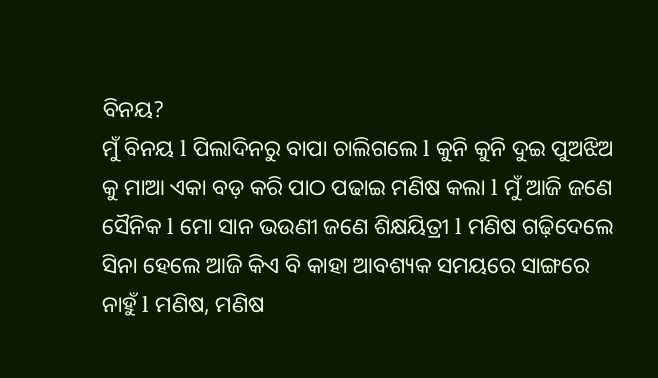ବିନୟ?
ମୁଁ ବିନୟ l ପିଲାଦିନରୁ ବାପା ଚାଲିଗଲେ l କୁନି କୁନି ଦୁଇ ପୁଅଝିଅ କୁ ମାଆ ଏକା ବଡ଼ କରି ପାଠ ପଢାଇ ମଣିଷ କଲା l ମୁଁ ଆଜି ଜଣେ ସୈନିକ l ମୋ ସାନ ଭଉଣୀ ଜଣେ ଶିକ୍ଷୟିତ୍ରୀ l ମଣିଷ ଗଢ଼ିଦେଲେ ସିନା ହେଲେ ଆଜି କିଏ ବି କାହା ଆବଶ୍ୟକ ସମୟରେ ସାଙ୍ଗରେ ନାହୁଁ l ମଣିଷ, ମଣିଷ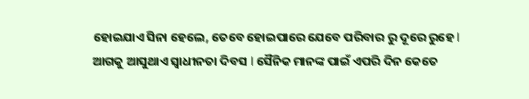ହୋଇଯାଏ ସିନା ହେଲେ, ତେବେ ହୋଇପାରେ ଯେବେ ପରିବାର ରୁ ଦୂରେ ରୁହେ l
ଆଗକୁ ଆସୁଥାଏ ସ୍ୱାଧୀନତା ଦିବସ l ସୈନିକ ମାନଙ୍କ ପାଇଁ ଏପରି ଦିନ କେତେ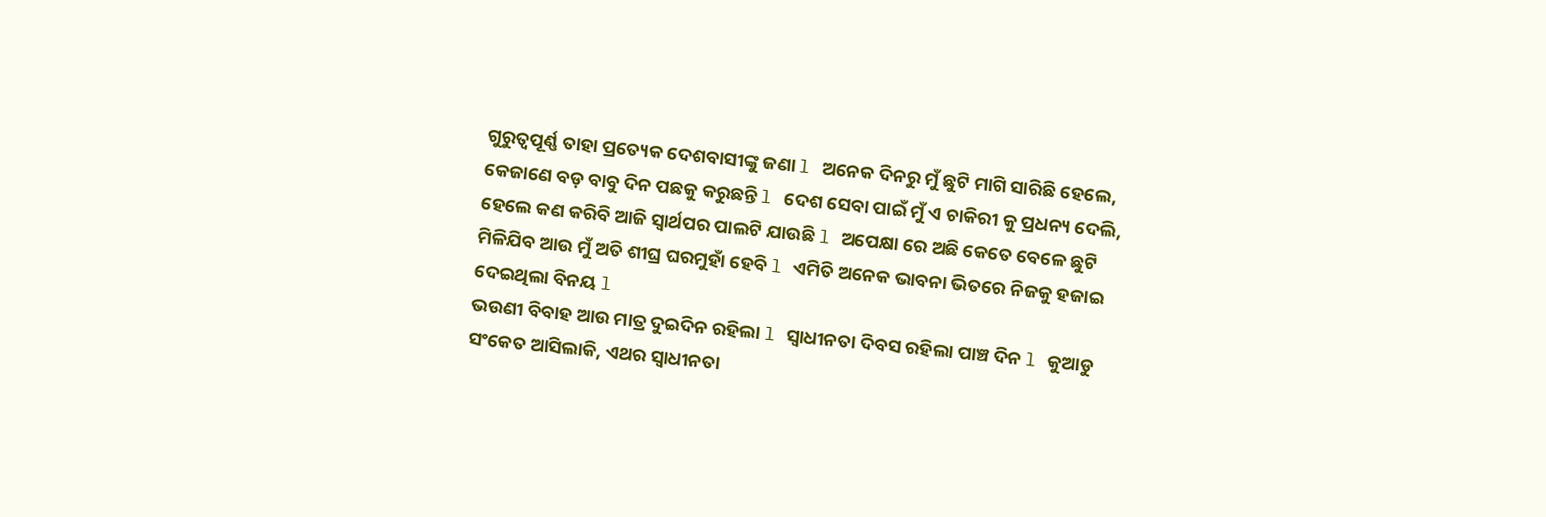ଗୁରୁତ୍ୱପୂର୍ଣ୍ଣ ତାହା ପ୍ରତ୍ୟେକ ଦେଶବାସୀଙ୍କୁ ଜଣା l ଅନେକ ଦିନରୁ ମୁଁ ଛୁଟି ମାଗି ସାରିଛି ହେଲେ, କେଜାଣେ ବଡ଼ ବାବୁ ଦିନ ପଛକୁ କରୁଛନ୍ତି l ଦେଶ ସେବା ପାଇଁ ମୁଁ ଏ ଚାକିରୀ କୁ ପ୍ରଧନ୍ୟ ଦେଲି, ହେଲେ କଣ କରିବି ଆଜି ସ୍ୱାର୍ଥପର ପାଲଟି ଯାଉଛି l ଅପେକ୍ଷା ରେ ଅଛି କେତେ ବେଳେ ଛୁଟି ମିଳିଯିବ ଆଉ ମୁଁ ଅତି ଶୀଘ୍ର ଘରମୁହାଁ ହେବି l ଏମିତି ଅନେକ ଭାବନା ଭିତରେ ନିଜକୁ ହଜାଇ ଦେଇଥିଲା ବିନୟ l
ଭଉଣୀ ବିବାହ ଆଉ ମାତ୍ର ଦୁଇଦିନ ରହିଲା l ସ୍ୱାଧୀନତା ଦିବସ ରହିଲା ପାଞ୍ଚ ଦିନ l କୁଆଡୁ ସଂକେତ ଆସିଲାକି, ଏଥର ସ୍ୱାଧୀନତା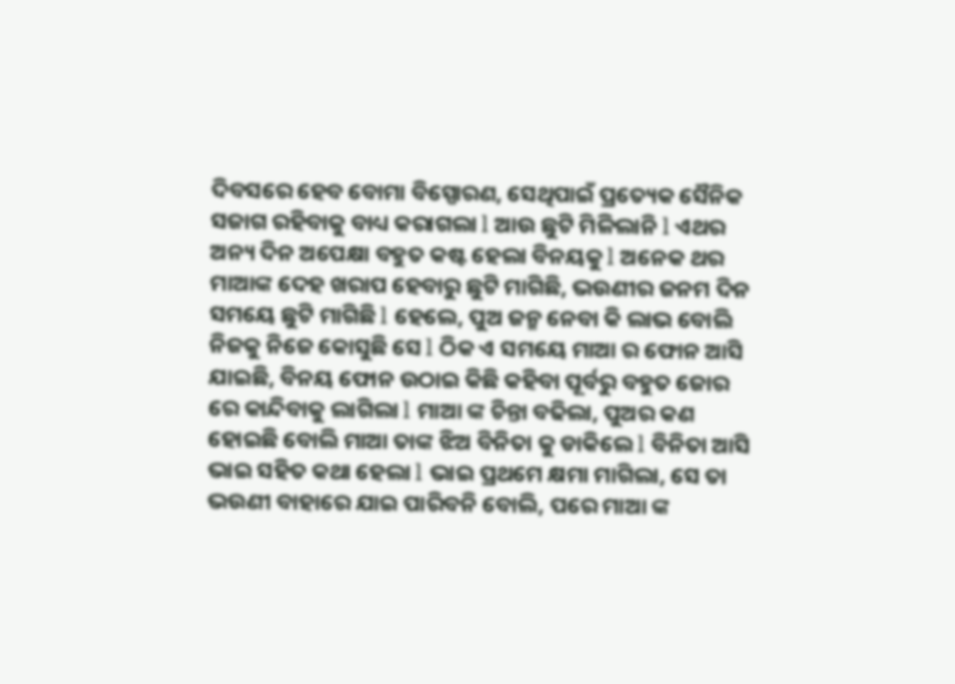ଦିବସରେ ହେବ ବୋମା ବିସ୍ପୋରଣ, ସେଥିପାଇଁ ପ୍ରତ୍ୟେକ ସୈନିକ ସଜାଗ ରହିବାକୁ ବାଧ୍ୟ କରାଗଲା l ଆଉ ଛୁଟି ମିଳିଲାନି l ଏଥର ଅନ୍ୟ ଦିନ ଅପେକ୍ଷା ବହୁତ କଷ୍ଟ ହେଲା ବିନୟକୁ l ଅନେକ ଥର ମାଆଙ୍କ ଦେହ ଖରାପ ହେବାରୁ ଛୁଟି ମାଗିଛି, ଭଉଣୀର ଜନମ ଦିନ ସମୟେ ଛୁଟି ମାଗିଛି l ହେଲେ, ପୁଅ ଜନ୍ମ ନେବା କି ଲାଭ ବୋଲି ନିଜକୁ ନିଜେ କୋସୁଛି ସେ l ଠିକ ଏ ସମୟେ ମାଆ ର ଫୋନ ଆସି ଯାଇଛି, ବିନୟ ଫୋନ ଉଠାଇ କିଛି କହିବା ପୂର୍ବରୁ ବହୁତ ଜୋର ରେ କାନ୍ଦିବାକୁ ଲାଗିଲା l ମାଆ ଙ୍କ ଚିନ୍ତା ବଢିଲା, ପୁଅର କଣ ହୋଇଛି ବୋଲି ମାଆ ତାଙ୍କ ଝିଅ ବିନିତା କୁ ଡାକିଲେ l ବିନିତା ଆସି ଭାଇ ସହିତ କଥା ହେଲା l ଭାଇ ପ୍ରଥମେ କ୍ଷମା ମାଗିଲା, ସେ ତା ଭଉଣୀ ବାହାରେ ଯାଇ ପାରିବନି ବୋଲି, ପରେ ମାଆ ଙ୍କ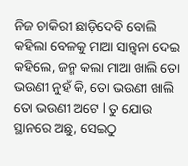ନିଜ ଚାକିରୀ ଛାଡ଼ିଦେବି ବୋଲି କହିଲା ବେଳକୁ ମାଆ ସାନ୍ତ୍ୱନା ଦେଇ କହିଲେ, ଜନ୍ମ କଲା ମାଆ ଖାଲି ତୋ ଭଉଣୀ ନୁହଁ କି, ତୋ ଭଉଣୀ ଖାଲି ତୋ ଭଉଣୀ ଅଟେ l ତୁ ଯୋଉ ସ୍ଥାନରେ ଅଛୁ, ସେଇଠୁ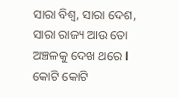ସାରା ବିଶ୍ୱ, ସାରା ଦେଶ, ସାରା ରାଜ୍ୟ ଆଉ ତୋ ଅଞ୍ଚଳକୁ ଦେଖ ଥରେ l କୋଟି କୋଟି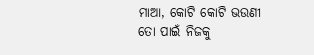ମାଆ, କୋଟି କୋଟି ଭଉଣୀ ତୋ ପାଇଁ ନିଜକୁ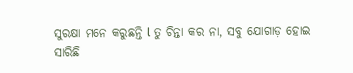ସୁରକ୍ଷା ମନେ କରୁଛନ୍ତି l ତୁ ଚିନ୍ତା କର ନା, ସବୁ ଯୋଗାଡ଼ ହୋଇ ସାରିଛି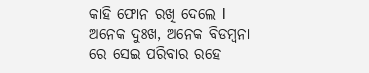କାହି ଫୋନ ରଖି ଦେଲେ l ଅନେକ ଦୁଃଖ, ଅନେକ ବିଡମ୍ବନା ରେ ସେଇ ପରିବାର ରହେ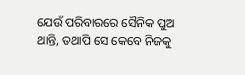ଯେଉଁ ପରିବାରରେ ସୈନିକ ପୁଅ ଥାନ୍ତି, ତଥାପି ସେ କେବେ ନିଜକୁ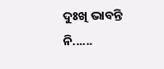ଦୁଃଖି ଭାବନ୍ତି ନି......